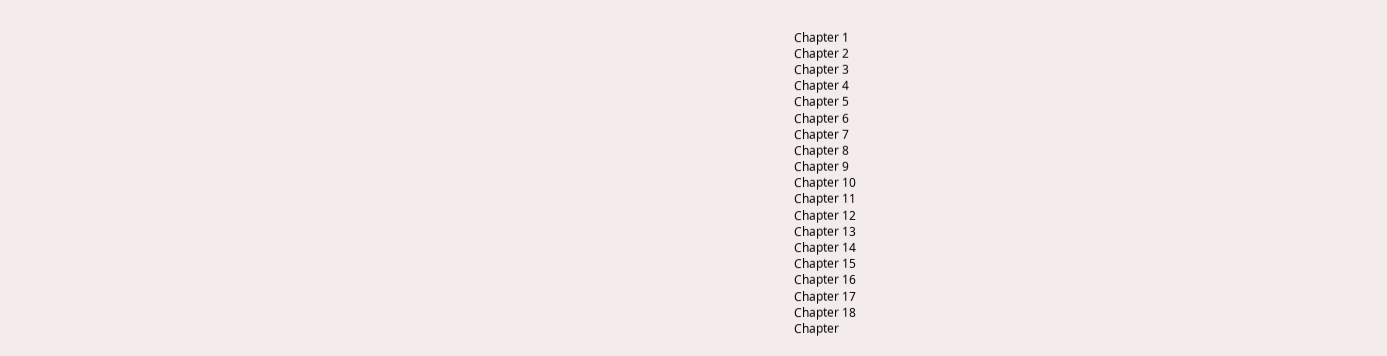Chapter 1
Chapter 2
Chapter 3
Chapter 4
Chapter 5
Chapter 6
Chapter 7
Chapter 8
Chapter 9
Chapter 10
Chapter 11
Chapter 12
Chapter 13
Chapter 14
Chapter 15
Chapter 16
Chapter 17
Chapter 18
Chapter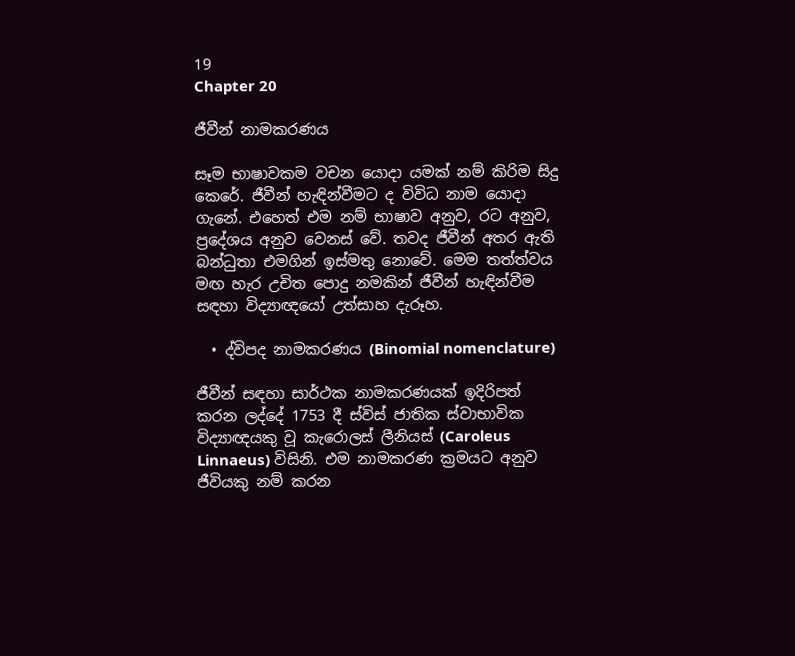19
Chapter 20

ජීවීන් නාමකරණය

සෑම භාෂාවකම වචන යොදා යමක් නම් කිරිම සිදු කෙරේ. ජීවීන් හැඳින්වීමට ද විවිධ නාම යොදා ගැනේ. එහෙත් එම නම් භාෂාව අනුව, රට අනුව, ප්‍රදේශය අනුව වෙනස් වේ. තවද ජීවීන් අතර ඇති බන්ධුතා එමගින් ඉස්මතු නොවේ. මෙම තත්ත්වය මඟ හැර උචිත පොදු නමකින් ජීවීන් හැඳින්වීම සඳහා විද්‍යාඥයෝ උත්සාහ දැරූහ.

  • ද්විපද නාමකරණය (Binomial nomenclature)

ජීවීන් සඳහා සාර්ථක නාමකරණයක් ඉදිරිපත් කරන ලද්දේ 1753 දී ස්විස් ජාතික ස්වාභාවික විද්‍යාඥයකු වූ කැරොලස් ලීනියස් (Caroleus Linnaeus) විසිනි. එම නාමකරණ ක්‍රමයට අනුව ජීවියකු නම් කරන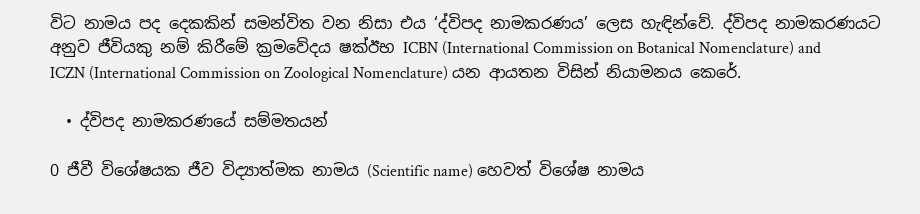විට නාමය පද දෙකකින් සමන්විත වන නිසා එය ‘ද්විපද නාමකරණය’ ලෙස හැඳින්වේ. ද්විපද නාමකරණයට අනුව ජීවියකු නම් කිරීමේ ක්‍රමවේදය ෂක්‍ඊභ ICBN (International Commission on Botanical Nomenclature) and ICZN (International Commission on Zoological Nomenclature) යන ආයතන විසින් නියාමනය කෙරේ.

  • ද්විපද නාමකරණයේ සම්මතයන්

0 ජීවී විශේෂයක ජීව විද්‍යාත්මක නාමය (Scientific name) හෙවත් විශේෂ නාමය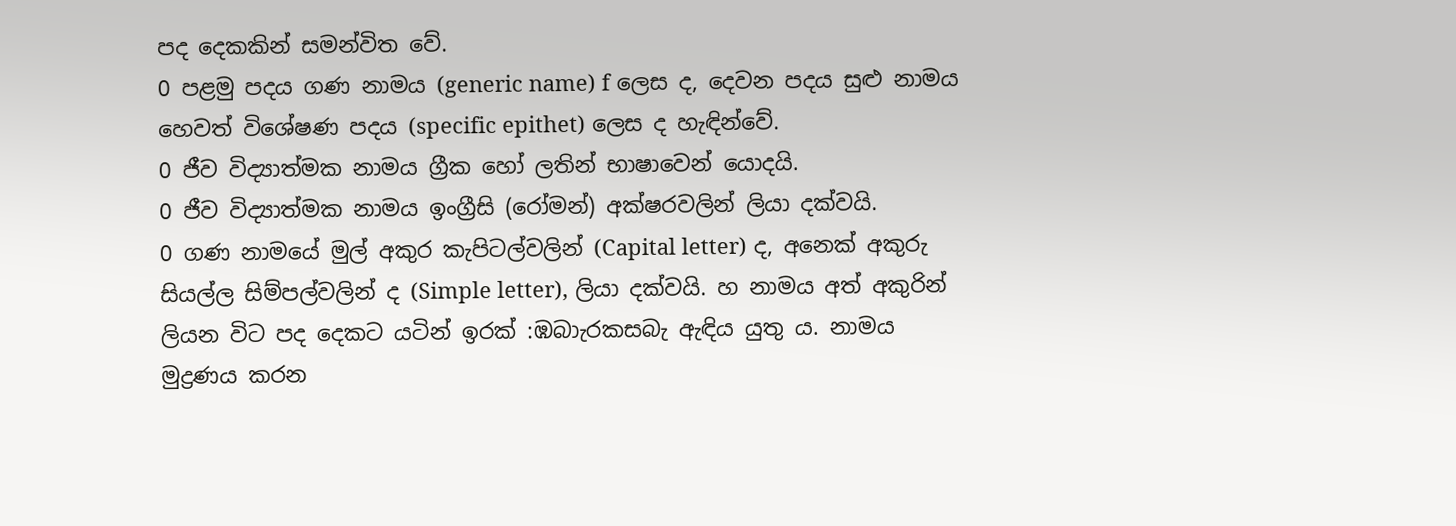පද දෙකකින් සමන්විත වේ.
0 පළමු පදය ගණ නාමය (generic name) f ලෙස ද, දෙවන පදය සුළු නාමය හෙවත් විශේෂණ පදය (specific epithet) ලෙස ද හැඳින්වේ.
0 ජීව විද්‍යාත්මක නාමය ග්‍රීක හෝ ලතින් භාෂාවෙන් යොදයි.
0 ජීව විද්‍යාත්මක නාමය ඉංග්‍රීසි (රෝමන්) අක්ෂරවලින් ලියා දක්වයි.
0 ගණ නාමයේ මුල් අකුර කැපිටල්වලින් (Capital letter) ද, අනෙක් අකුරු සියල්ල සිම්පල්වලින් ද (Simple letter), ලියා දක්වයි. හ නාමය අත් අකුරින් ලියන විට පද දෙකට යටින් ඉරක් :ඹබාැරකසබැ ඇඳිය යුතු ය. නාමය මුද්‍රණය කරන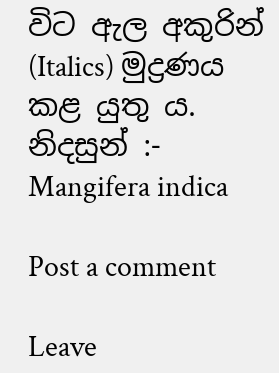විට ඇල අකුරින් (Italics) මුද්‍රණය කළ යුතු ය.
නිදසුන් :- Mangifera indica

Post a comment

Leave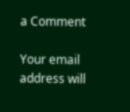a Comment

Your email address will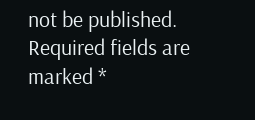not be published. Required fields are marked *